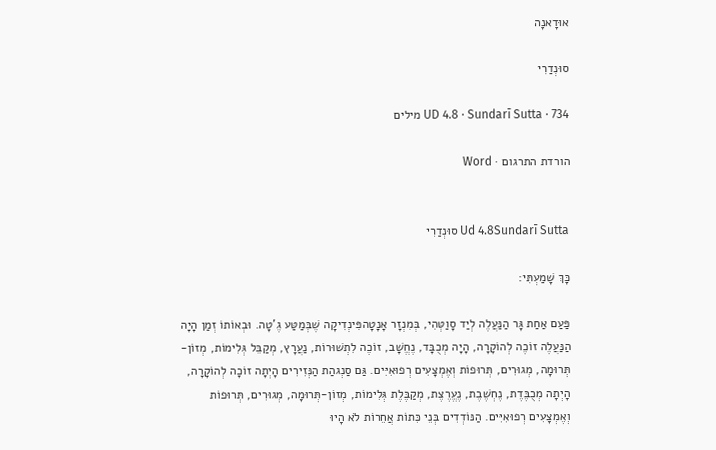אוּדָאנָה

סוּנְדַרִי

UD 4.8 · Sundarī Sutta · 734 מילים

הורדת התרגום · Word


Ud 4.8Sundarī Sutta סוּנְדַרִי

כָּךְ שָׁמַעְתִּי:

פַּעַם אַחַת גָּר הַנַּעֲלֶה לְיַד סָוַטְּהִי, בְּמִנְזָר אָנָטָהפִּינְדִיקָה שֶׁבְּמַטַּע גֶ'טָה. וּבְאוֹתוֹ זְמַן הָיָה הַנַּעֲלֶה זוֹכֶה לְהוֹקָרָה, הָיָה מְכֻבָּד, נֶחֱשָׁב, זוֹכֶה לִתְשׁוּרוֹת, נַעֲרָץ, מְקַבֵּל גְּלִימוֹת, מְזוֹן-תְּרוּמָה, מְגוּרִים, תְּרוּפוֹת וְאֶמְצָעִים רְפוּאִיִּים. גַּם סַנְגהַת הַנְּזִירִים הָיְתָה זוֹכָה לְהוֹקָרָה, הָיְתָה מְכֻבֶּדֶת, נֶחְשֶׁבֶת, נֶעֱרֶצֶת, מְקַבֶּלֶת גְּלִימוֹת, מְזוֹן-תְּרוּמָה, מְגוּרִים, תְּרוּפוֹת וְאֶמְצָעִים רְפוּאִיִּים. הַנּוֹדְדִים בְּנֵי כִּתוֹת אֲחֵרוֹת לֹא הָיוּ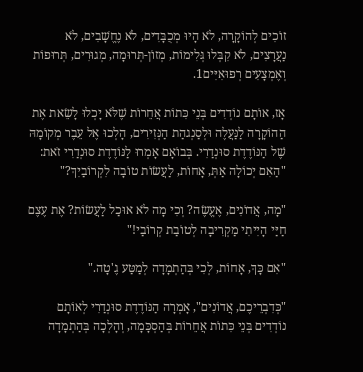זוֹכִים לְהוֹקָרָה, לֹא הָיוּ מְכֻבָּדִים, לֹא נֶחֱשָׁבִים, לֹא נַעֲרָצִים, לֹא קִבְּלוּ גְּלִימוֹת, מְזוֹן-תְּרוּמָה, מְגוּרִים, תְּרוּפוֹת וְאֶמְצָעִים רְפוּאִיִּים1.

אָז, אוֹתָם נוֹדְדִים בְּנֵי כִּתוֹת אֲחֵרוֹת שֶׁלֹּא יָכְלוּ לָשֵׂאת אֶת הַהוֹקָרָה לַנַּעֲלֶה וּלְסַנְגהַת הַנְּזִירִים, הָלְכוּ אֶל עֵבֶר מְקוֹמָהּ שֶׁל הַנּוֹדֶדֶת סוּנְדַרִי. בְּבוֹאָם אָמְרוּ לַנּוֹדֶדֶת סוּנְדַרִי זֹאת: "הַאִם יְכוֹלָה אַתְּ, אָחוֹת, לַעֲשׂוֹת טוֹבָה לִקְרוֹבַיִךְ?"

"מָה, אֲדוֹנִים, אֶעֱשֶׂה? וְכִי מָה לֹא אוּכַל לַעֲשׂוֹת? אֶת עֶצֶם חַיַּי הָיִיתִי מַקְרִיבָה לְטוֹבַת קְרוֹבַי!"

"אִם כָּךְ, אָחוֹת, לְכִי בְּהַתְמָדָה לְמַטַּע גֶ'טָה."

"כְּדִבְרֵיכֶם, אֲדוֹנִים", אָמְרָה הַנּוֹדֶדֶת סוּנְדַרִי לְאוֹתָם נוֹדְדִים בְּנֵי כִּתוֹת אֲחֵרוֹת בְּהַסְכָּמָה, וְהָלְכָה בְּהַתְמָדָה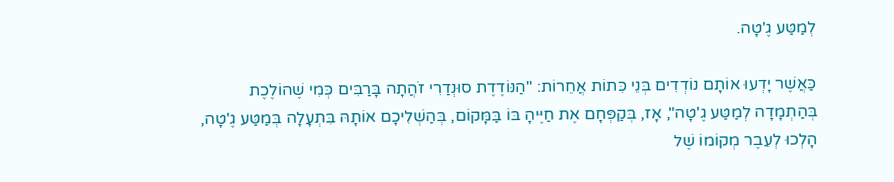לְמַטַּע גֶ'טָה.

כַּאֲשֶׁר יָדְעוּ אוֹתָם נוֹדְדִים בְּנֵי כִּתוֹת אֲחֵרוֹת: "הַנּוֹדֶדֶת סוּנְדַרִי זֹהֲתָה בָּרַבִּים כְּמִי שֶׁהוֹלֶכֶת בְּהַתְמָדָה לְמַטַּע גֶ'טָה", אָז, בְּקַפְּחָם אֶת חַיֶּיהָ בּוֹ בַּמָּקוֹם, בְּהַשְׁלִיכָם אוֹתָהּ בִּתְעָלָה בְּמַטַּע גֶ'טָה, הָלְכוּ לְעֵבֶר מְקוֹמוֹ שֶׁל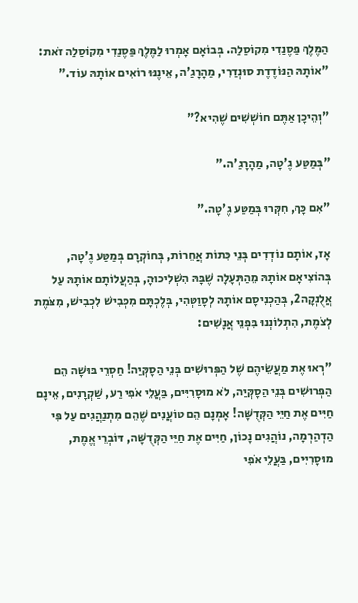הַמֶּלֶךְ פַּסֶנַדִי מִקוֹסַלַה. בְּבוֹאָם אָמְרוּ לַמֶּלֶךְ פַּסֶנַדִי מִקוֹסַלַה זֹאת: "אוֹתָהּ הַנּוֹדֶדֶת סוּנְדַרִי, מַהָרָגַ'ה, אֵינֶנּוּ רוֹאִים אוֹתָהּ עוֹד."

"וְהֵיכָן אַתֶּם חוֹשְׁשִׁים שֶׁהִיא?"

"בְּמַטַּע גֶ'טָה, מַהָרָגַ'ה."

"אִם כָּךְ, חִקְּרוּ בְּמַטַּע גֶ'טָה."

אָז, אוֹתָם נוֹדְדִים בְּנֵי כִּתוֹת אֲחֵרוֹת, בְּחוֹקְרָם בְּמַטַּע גֶ'טָה, בְּהוֹצִיאָם אוֹתָהּ מֵהַתְּעָלָה שֶׁבָּהּ הִשְׁלִיכוּהָ, בְּהַעֲלוֹתָם אוֹתָהּ עַל אֲלֻנְקָה2, בְּהַכְנִיסָם אוֹתָהּ לְסָוַטְּהִי, בְּלֶכְתָּם מִכְּבִישׁ לִכְבִישׁ, מִצֹּמֶת לְצֹמֶת, הִתְלוֹנְנוּ בִּפְנֵי אֲנָשִׁים:

"רְאוּ אֶת מַעֲשֵׂיהֶם שֶׁל הַפְּרוּשִׁים בְּנֵי הַסָקְּיַה! חַסְרֵי בּוּשָׁה הֵם הַפְּרוּשִׁים בְּנֵי הַסָקְּיַה, לֹא מוּסָרִיִּים, בַּעֲלֵי אֹפִי רַע, שַׁקְרָנִים, אֵינָם חַיִּים אֶת חַיֵּי הַקְּדֻשָּׁה! אָמְנָם הֵם טוֹעֲנִים שֶׁהֵם מִתְנַהֲגִים עַל פִּי הַדְהַרְמָה, נוֹהֲגִים נָכוֹן, חַיִּים אֶת חַיֵּי הַקְּדֻשָּׁה, דּוֹבְרֵי אֱמֶת, מוּסָרִיִּים, בַּעֲלֵי אֹפִי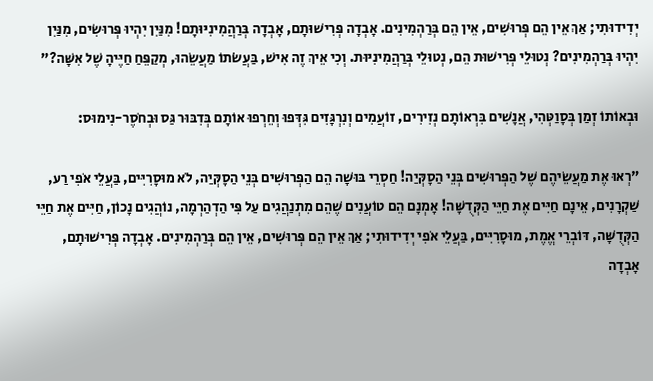יְדִידוּתִי; אַךְ אֵין הֵם פְּרוּשִׁים, אֵין הֵם בְּרַהְמִינִים. אָבְדָה פְּרִישׁוּתָם, אָבְדָה בְּרַהֲמִינִיּוּתָם! מִנַּיִן יִהְיוּ פְּרוּשִׂים, מִנַּיִן יִהְיוּ בְּרַהְמִינִים? נְטוּלֵי פְּרִישׁוּת הֵם, נְטוּלֵי בְּרַהֲמִינִיּוּת. וְכִי אֵיךְ זֶה אִישׁ, בַּעֲשֹׂתוֹ מַעֲשֵׂהוּ, מְקַפֵּחַ חַיֶּיהָ שֶׁל אִשָּׁה?"

וּבְאוֹתוֹ זְמַן בְּסָוַטְּהִי, אֲנָשִׁים בִּרְאוֹתָם נְזִירִים, זוֹעֲמִים וְנִרְגָּזִים גִּדְּפוּ וְחֵרְפוּ אוֹתָם בְּדִבּוּר גַּס וּבְחֹסֶר-נִימוּס:

"רְאוּ אֶת מַעֲשֵׂיהֶם שֶׁל הַפְּרוּשִׁים בְּנֵי הַסָקְּיַה! חַסְרֵי בּוּשָׁה הֵם הַפְּרוּשִׁים בְּנֵי הַסָקְּיַה, לֹא מוּסָרִיִּים, בַּעֲלֵי אֹפִי רַע, שַׁקְרָנִים, אֵינָם חַיִּים אֶת חַיֵּי הַקְּדֻשָּׁה! אָמְנָם הֵם טוֹעֲנִים שֶׁהֵם מִתְנַהֲגִים עַל פִּי הַדְהַרְמָה, נוֹהֲגִים נָכוֹן, חַיִּים אֶת חַיֵּי הַקְּדֻשָּׁה, דּוֹבְרֵי אֱמֶת, מוּסָרִיִּים, בַּעֲלֵי אֹפִי יְדִידוּתִי; אַךְ אֵין הֵם פְּרוּשִׁים, אֵין הֵם בְּרַהְמִינִים. אָבְדָה פְּרִישׁוּתָם, אָבְדָה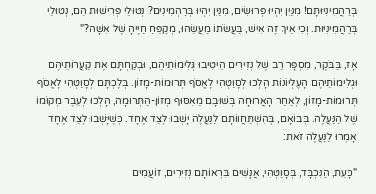בְּרַהֲמִינִיּוּתָם! מִנַּיִן יִהְיוּ פְּרוּשִׂים, מִנַּיִן יִהְיוּ בְּרַהְמִינִים? נְטוּלֵי פְּרִישׁוּת הֵם, נְטוּלֵי בְּרַהֲמִינִיּוּת. וְכִי אֵיךְ זֶה אִישׁ, בַּעֲשֹׂתוֹ מַעֲשֵׂהוּ, מְקַפֵּחַ חַיֶּיהָ שֶׁל אִשָּׁה?"

אָז, בַּבֹּקֶר, מִסְפָּר רַב שֶׁל נְזִירִים הֵיטִיבוּ גְּלִימוֹתֵיהֶם, וּבְקַחְתָּם אֶת קַעֲרוֹתֵיהֶם וּגְלִימוֹתֵיהֶם הָעֶלְיוֹנוֹת הָלְכוּ לְסָוַטְּהִי לֶאֱסֹף תְּרוּמוֹת-מָזוֹן. בְּלֶכְתָּם לְסָוַטְּהִי לֶאֱסֹף תְּרוּמוֹת-מָזוֹן, לְאַחַר הָאֲרוּחָה בְּשׁוּבָם מֵאִסּוּף מְזוֹן-הַתְּרוּמָה, הָלְכוּ לְעֵבֶר מְקוֹמוֹ שֶׁל הַנַּעֲלֶה. בְּבוֹאָם, בְּהִשְׁתַּחֲווֹתָם לַנַּעֲלֶה יָשְׁבוּ לְצַד אֶחָד. כְּשֶׁיָּשְׁבוּ לְצַד אֶחָד אָמְרוּ לַנַּעֲלֶה זֹאת:

"כָּעֵת, הַנִּכְבָּד, בְּסָוַטְּהִי, אֲנָשִׁים בִּרְאוֹתָם נְזִירִים, זוֹעֲמִים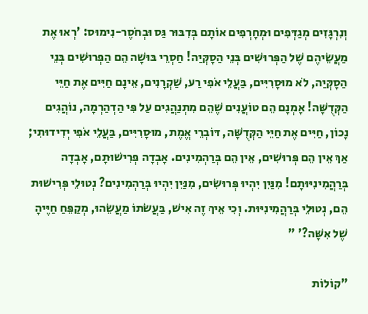וְנִרְגָּזִים מְגַדְּפִים וּמְחָרְפִים אוֹתָם בְּדִבּוּר גַּס וּבְחֹסֶר-נִימוּס: 'רְאוּ אֶת מַעֲשֵׂיהֶם שֶׁל הַפְּרוּשִׁים בְּנֵי הַסָקְּיַה! חַסְרֵי בּוּשָׁה הֵם הַפְּרוּשִׁים בְּנֵי הַסָקְּיַה, לֹא מוּסָרִיִּים, בַּעֲלֵי אֹפִי רַע, שַׁקְרָנִים, אֵינָם חַיִּים אֶת חַיֵּי הַקְּדֻשָּׁה! אָמְנָם הֵם טוֹעֲנִים שֶׁהֵם מִתְנַהֲגִים עַל פִּי הַדְהַרְמָה, נוֹהֲגִים נָכוֹן, חַיִּים אֶת חַיֵּי הַקְּדֻשָּׁה, דּוֹבְרֵי אֱמֶת, מוּסָרִיִּים, בַּעֲלֵי אֹפִי יְדִידוּתִי; אַךְ אֵין הֵם פְּרוּשִׁים, אֵין הֵם בְּרַהְמִינִים. אָבְדָה פְּרִישׁוּתָם, אָבְדָה בְּרַהֲמִינִיּוּתָם! מִנַּיִן יִהְיוּ פְּרוּשִׂים, מִנַּיִן יִהְיוּ בְּרַהְמִינִים? נְטוּלֵי פְּרִישׁוּת הֵם, נְטוּלֵי בְּרַהֲמִינִיּוּת. וְכִי אֵיךְ זֶה אִישׁ, בַּעֲשֹׂתוֹ מַעֲשֵׂהוּ, מְקַפֵּחַ חַיֶּיהָ שֶׁל אִשָּׁה?' "

"קוֹלוֹת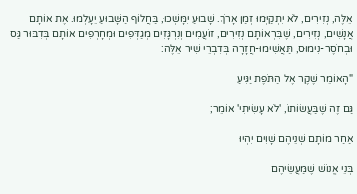אֵלֶּה, נְזִירִים, לֹא יִתְקַיְּמוּ זְמַן אָרֹךְ. שָׁבוּעַ יִמָּשְׁכוּ, בַּחֲלוֹף הַשָּׁבוּעַ יֵעָלְמוּ. אֶת אוֹתָם אֲנָשִׁים, נְזִירִים, שֶׁבִּרְאוֹתָם נְזִירִים, זוֹעֲמִים וְנִרְגָּזִים מְגַדְּפִים וּמְחָרְפִים אוֹתָם בְּדִבּוּר גַּס וּבְחֹסֶר-נִימוּס, תַּאֲשִׁימוּ-חֲזָרָה בְּדִבְרֵי שִׁיר אֵלֶּה:

"הָאוֹמֵר שֶׁקֶר אֶל הַתֹּפֶת יַגִּיעַ

גַּם זֶה שֶׁבַּעֲשׂוֹתוֹ, 'לֹא עָשִׂיתִי' אוֹמֵר;

אַחַר מוֹתָם שְׁנֵיהֶם שָׁוִים יִהְיוּ

בְּנֵי אֱנוֹשׁ שֶׁמַּעֲשֵׂיהֶם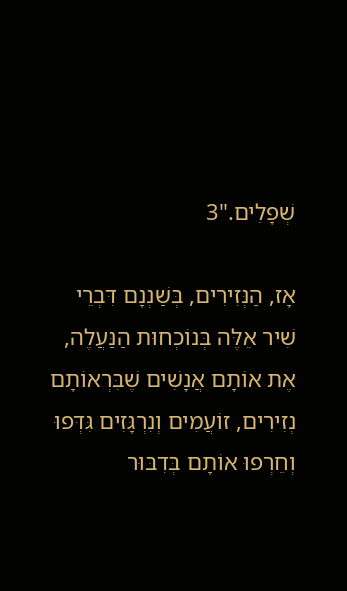שְׁפָלִים."3

אָז, הַנְּזִירִים, בְּשַׁנְנָם דִּבְרֵי שִׁיר אֵלֶּה בְּנוֹכְחוּת הַנַּעֲלֶה, אֶת אוֹתָם אֲנָשִׁים שֶׁבִּרְאוֹתָם נְזִירִים, זוֹעֲמִים וְנִרְגָּזִים גִּדְּפוּ וְחֵרְפוּ אוֹתָם בְּדִבּוּר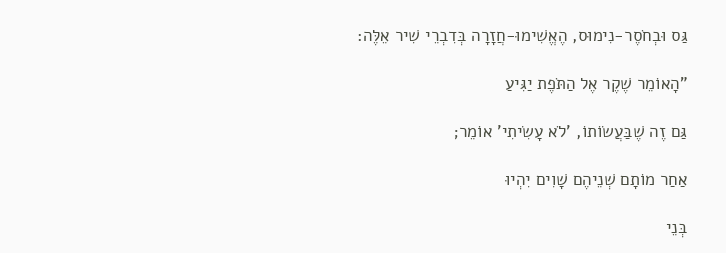גַּס וּבְחֹסֶר-נִימוּס, הֶאֱשִׁימוּ-חֲזָרָה בְּדִבְרֵי שִׁיר אֵלֶּה:

"הָאוֹמֵר שֶׁקֶר אֶל הַתֹּפֶת יַגִּיעַ

גַּם זֶה שֶׁבַּעֲשׂוֹתוֹ, 'לֹא עָשִׂיתִי' אוֹמֵר;

אַחַר מוֹתָם שְׁנֵיהֶם שָׁוִים יִהְיוּ

בְּנֵי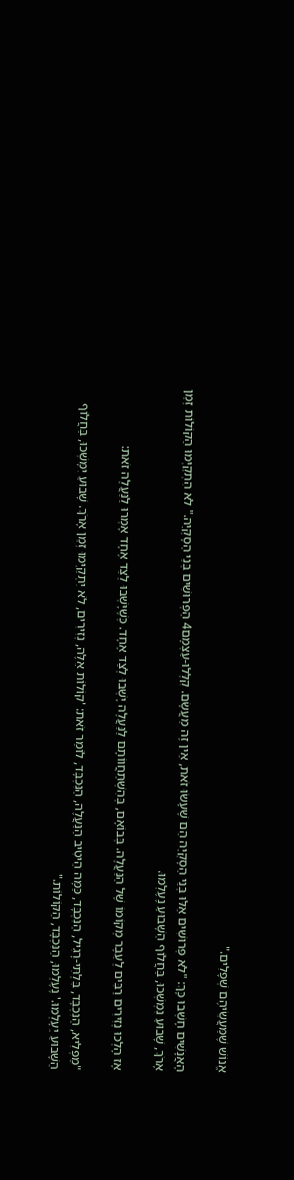אֱנוֹשׁ שֶׁמַּעֲשֵׂיהֶם שְׁפָלִים."

הָאֲנָשִׁים חָשְׁבוּ כָּךְ: "לֹא פְּרוּשִׁים אֵלּוּ בְּנֵי הַסָקְּיַה הֵם שֶׁעָשׂוּ זֹאת, אֵין זֶה מַעֲשָׂם. קִלְּלוּ-עַצְמָם4 הַפְּרוּשִׁים בְּנֵי הַסָקְּיַה." לֹא הִתְקַיְּמוּ הַקּוֹלוֹת זְמַן אָרֹךְ, שָׁבוּעַ נִמְשְׁכוּ, בַּחֲלוֹף הַשָּׁבוּעַ נֶעֶלְמוּ.

אָז הָלְכוּ נְזִירִים רַבִּים לְעֵבֶר מְקוֹמוֹ שֶׁל הַנַּעֲלֶה. בְּבוֹאָם, בְּהִשְׁתַּחֲווֹתָם לַנַּעֲלֶה יָשְׁבוּ לְצַד אֶחָד. כְּשֶׁיָּשְׁבוּ לְצַד אֶחָד אָמְרוּ לַנַּעֲלֶה זֹאת:

"מַפְלִיא, הַנִּכְבָּד, בִּלְתִּי-רָגִיל, הַנִּכְבָּד, כַּמָּה הֵיטִיב הַנַּעֲלֶה, הַנִּכְבָּד, לוֹמַר זֹאת: 'קוֹלוֹת אֵלֶּה, נְזִירִים, לֹא יִתְקַיְּמוּ זְמַן אָרֹךְ. שָׁבוּעַ יִמָּשְׁכוּ, בַּחֲלוֹף הַשָּׁבוּעַ יֵעָלְמוּ.' נֶעֶלְמוּ, הַנִּכְבָּד, הַקּוֹלוֹת."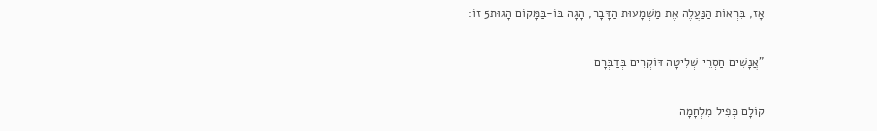אָז, בִּרְאוֹת הַנַּעֲלֶה אֶת מַשְׁמָעוּת הַדָּבָר, הָגָה בּוֹ-בַּמָּקוֹם הָגוּת5 זוֹ:

"אֲנָשִׁים חַסְרֵי שְׁלִיטָה דּוֹקְרִים בְּדַבְּרָם

קוֹלָם כְּפִיל מִלְחָמָה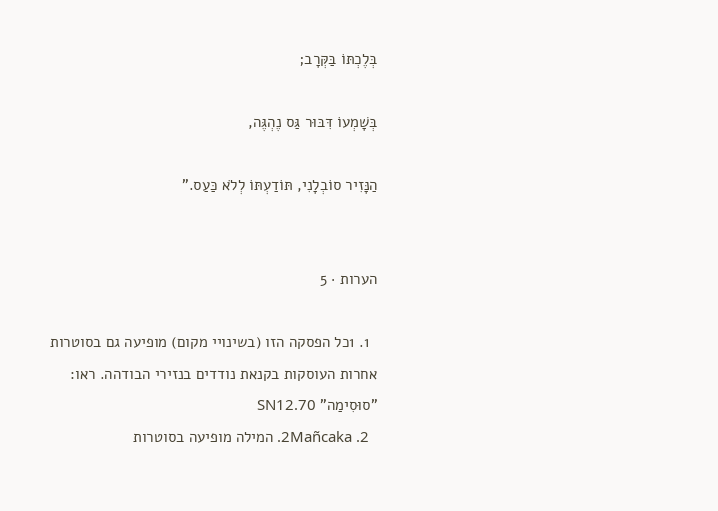בְּלֶכְתּוֹ בַּקְּרָב;

בְּשָׁמְעוֹ דִּבּוּר גַּס נֶהְגֶּה,

הַנָּזִיר סוֹבְלָנִי, תּוֹדַעְתּוֹ לְלֹא כַּעַס."


הערות · 5

  1. 1כל הפסקה הזו (בשינויי מקום) מופיעה גם בסוטרות אחרות העוסקות בקנאת נודדים בנזירי הבודהה. ראו: "סוּסִימַה" SN12.70
  2. 2Mañcaka. המילה מופיעה בסוטרות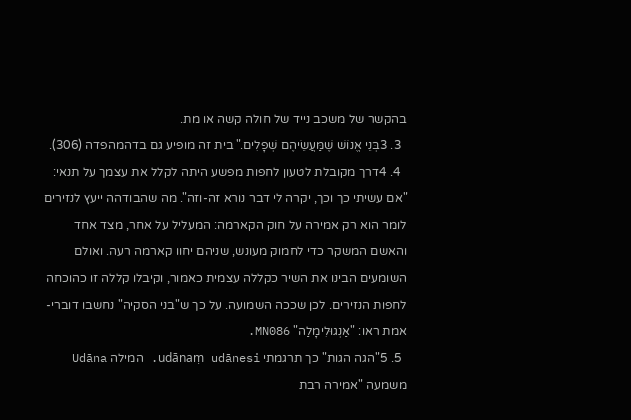בהקשר של משכב נייד של חולה קשה או מת.
  3. 3בְּנֵי אֱנוֹשׁ שֶׁמַּעֲשֵׂיהֶם שְׁפָלִים." בית זה מופיע גם בדהמהפדה (306).
  4. 4דרך מקובלת לטעון לחפות מפשע היתה לקלל את עצמך על תנאי: "אם עשיתי כך וכך, יקרה לי דבר נורא זה-וזה". מה שהבודהה ייעץ לנזירים לומר הוא רק אמירה על חוק הקארמה: המעליל על אחר, מצד אחד והאשם המשקר כדי לחמוק מעונש, שניהם יחוו קארמה רעה. ואולם השומעים הבינו את השיר כקללה עצמית כאמור, וקיבלו קללה זו כהוכחה לחפות הנזירים. לכן שככה השמועה. על כך ש"בני הסקיה" נחשבו דוברי-אמת ראו: "אַנְגוּלִימָלַה" MN086.
  5. 5"הגה הגות" כך תרגמתי udānaṃ udānesi. המילה Udāna משמעה "אמירה רבת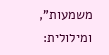משמעות", ומילולית: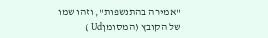"אמירה בהתנשפות", וזהו שמו של הקובץ (המסומןUd )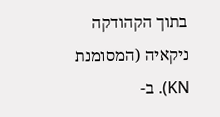בתוך הקהודקה ניקאיה (המסומנת KN). ב-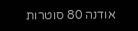אודנה 80 סוטרות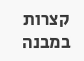קצרות במבנה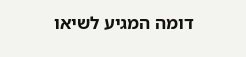דומה המגיע לשיאו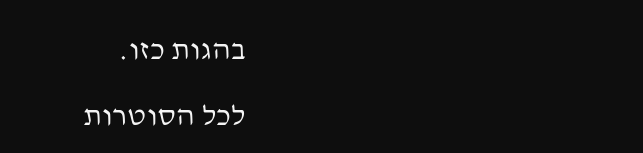בהגות כזו.

לכל הסוטרות